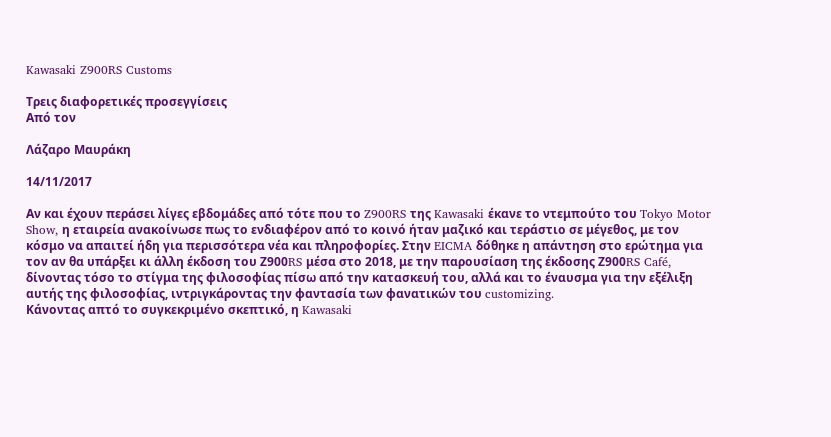Kawasaki Z900RS Customs

Τρεις διαφορετικές προσεγγίσεις
Από τον

Λάζαρο Μαυράκη

14/11/2017

Αν και έχουν περάσει λίγες εβδομάδες από τότε που το Z900RS της Kawasaki έκανε το ντεμπούτο του Tokyo Motor Show, η εταιρεία ανακοίνωσε πως το ενδιαφέρον από το κοινό ήταν μαζικό και τεράστιο σε μέγεθος, με τον κόσμο να απαιτεί ήδη για περισσότερα νέα και πληροφορίες. Στην EICMA δόθηκε η απάντηση στο ερώτημα για τον αν θα υπάρξει κι άλλη έκδοση του Ζ900RS μέσα στο 2018, με την παρουσίαση της έκδοσης Ζ900RS Café, δίνοντας τόσο το στίγμα της φιλοσοφίας πίσω από την κατασκευή του, αλλά και το έναυσμα για την εξέλιξη αυτής της φιλοσοφίας, ιντριγκάροντας την φαντασία των φανατικών του customizing.
Κάνοντας απτό το συγκεκριμένο σκεπτικό, η Kawasaki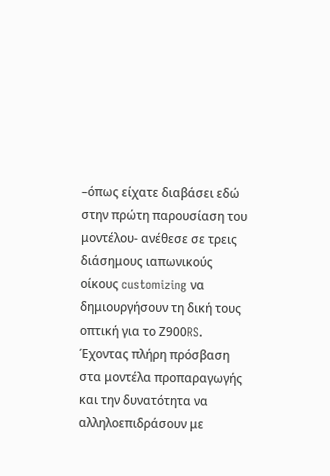–όπως είχατε διαβάσει εδώ στην πρώτη παρουσίαση του μοντέλου- ανέθεσε σε τρεις διάσημους ιαπωνικούς οίκους customizing να δημιουργήσουν τη δική τους οπτική για το Ζ900RS. Έχοντας πλήρη πρόσβαση στα μοντέλα προπαραγωγής και την δυνατότητα να αλληλοεπιδράσουν με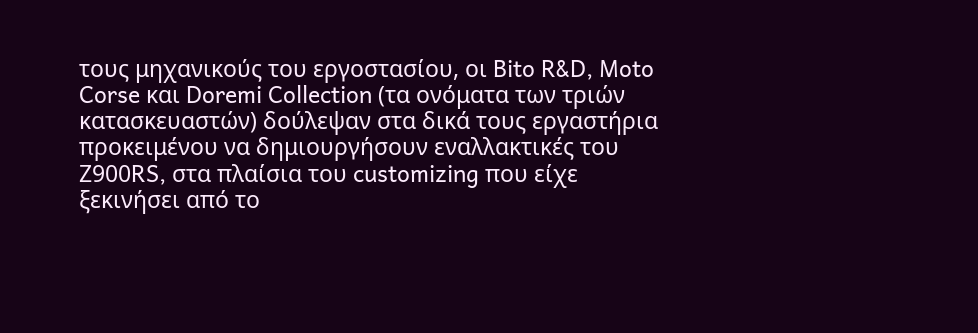τους μηχανικούς του εργοστασίου, οι Bito R&D, Moto Corse και Doremi Collection (τα ονόματα των τριών κατασκευαστών) δούλεψαν στα δικά τους εργαστήρια προκειμένου να δημιουργήσουν εναλλακτικές του Ζ900RS, στα πλαίσια του customizing που είχε ξεκινήσει από το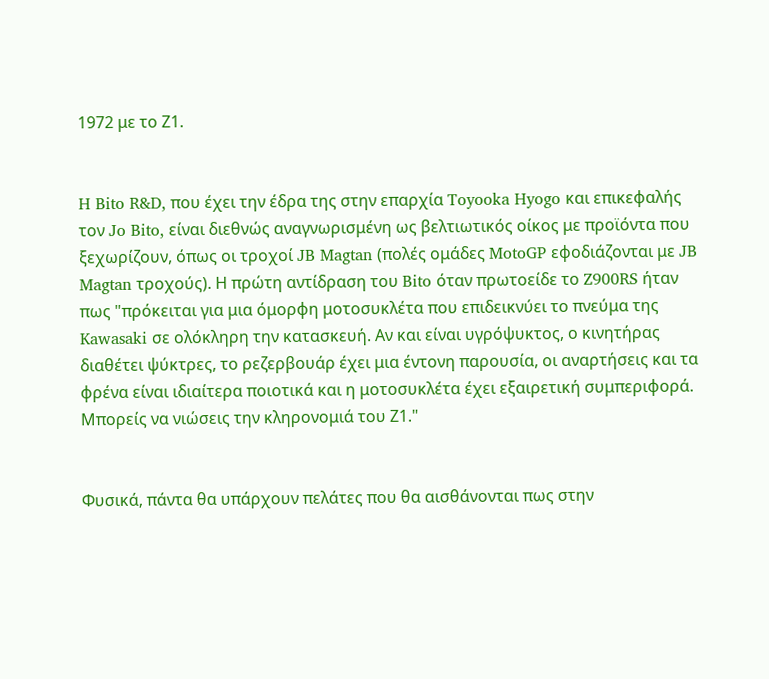1972 με το Ζ1.


H Bito R&D, που έχει την έδρα της στην επαρχία Toyooka Hyogo και επικεφαλής τον Jo Bito, είναι διεθνώς αναγνωρισμένη ως βελτιωτικός οίκος με προϊόντα που ξεχωρίζουν, όπως οι τροχοί JB Magtan (πολές ομάδες MotoGP εφοδιάζονται με JB Magtan τροχούς). Η πρώτη αντίδραση του Bito όταν πρωτοείδε το Z900RS ήταν πως "πρόκειται για μια όμορφη μοτοσυκλέτα που επιδεικνύει το πνεύμα της Kawasaki σε ολόκληρη την κατασκευή. Αν και είναι υγρόψυκτος, ο κινητήρας διαθέτει ψύκτρες, το ρεζερβουάρ έχει μια έντονη παρουσία, οι αναρτήσεις και τα φρένα είναι ιδιαίτερα ποιοτικά και η μοτοσυκλέτα έχει εξαιρετική συμπεριφορά. Μπορείς να νιώσεις την κληρονομιά του Ζ1."


Φυσικά, πάντα θα υπάρχουν πελάτες που θα αισθάνονται πως στην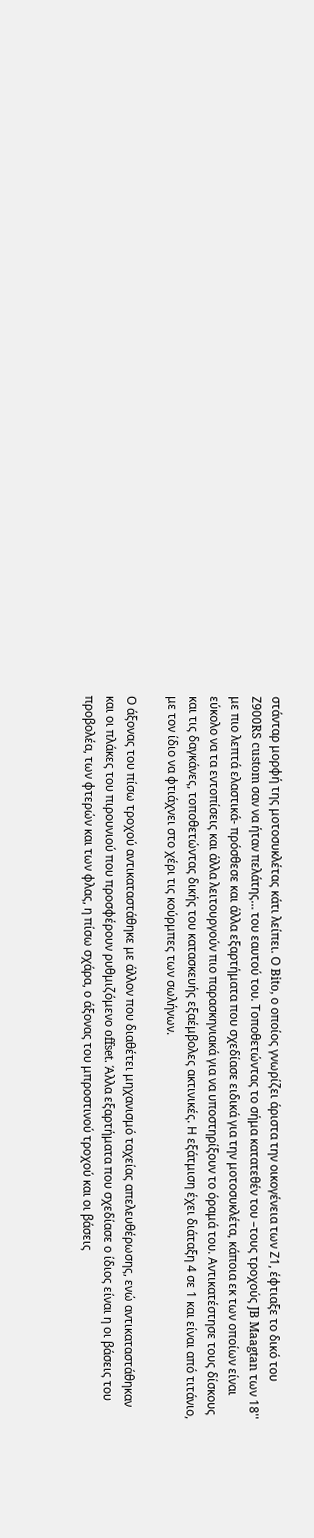στάνταρ μορφή της μοτοσυκλέτας κάτι λείπει. Ο Bito, ο οποίος γνωρίζει άριστα την οικογένεια των Ζ1, έφτιαξε το δικό του Ζ900RS custom σαν να ήταν πελάτης… του εαυτού του. Τοποθετώντας το σήμα κατατεθέν του –τους τροχούς JB Maagtan των 18'' με πιο λεπτά ελαστικά- πρόσθεσε και άλλα εξαρτήματα που σχεδίασε ειδικά για την μοτοσυκλέτα, κάποια εκ των οποίων είναι εύκολο να τα εντοπίσεις και άλλα λειτουργούν πιο παρασκηνιακά για να υποστηρίξουν το όραμά του. Αντικατέστησε τους δίσκους και τις δαγκάνες, τοποθετώντας δικής του κατασκευής εξαέμβολες ακτινικές. Η εξάτμιση έχει διάταξη 4 σε 1 και είναι από τιτάνιο, με τον ίδιο να φτιάχνει στο χέρι τις κούρμπες των σωλήνων.

Ο άξονας του πίσω τροχού αντικαταστάθηκε με άλλον που διαθέτει μηχανισμό ταχείας απελευθέρωσης, ενώ αντικαταστάθηκαν και οι πλάκες του πιρουνιού που προσφέρουν ρυθμιζόμενο offset. Άλλα εξαρτήματα που σχεδίασε ο ίδιος είναι η οι βάσεις του προβολέα, των φτερών και των φλας, η πίσω σχάρα, ο άξονας του μπροστινού τροχού και οι βάσεις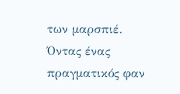των μαρσπιέ. Όντας ένας πραγματικός φαν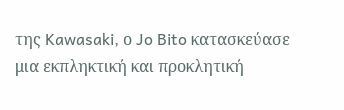της Kawasaki, ο Jo Bito κατασκεύασε μια εκπληκτική και προκλητική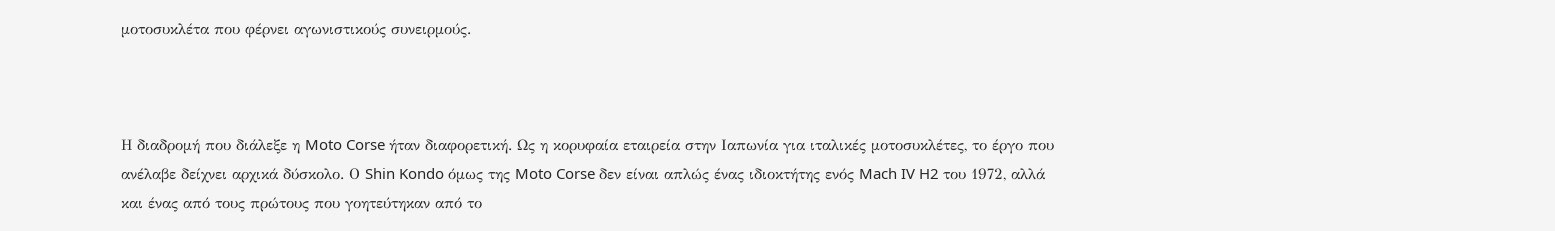μοτοσυκλέτα που φέρνει αγωνιστικούς συνειρμούς.



Η διαδρομή που διάλεξε η Moto Corse ήταν διαφορετική. Ως η κορυφαία εταιρεία στην Ιαπωνία για ιταλικές μοτοσυκλέτες, το έργο που ανέλαβε δείχνει αρχικά δύσκολο. Ο Shin Kondo όμως της Moto Corse δεν είναι απλώς ένας ιδιοκτήτης ενός Mach IV H2 του 1972, αλλά και ένας από τους πρώτους που γοητεύτηκαν από το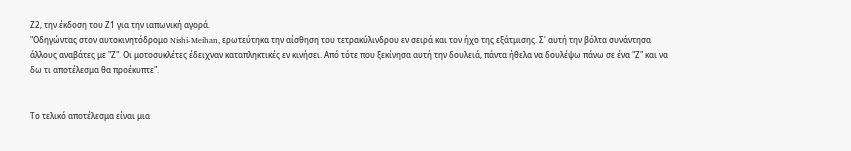Ζ2, την έκδοση του Ζ1 για την ιαπωνική αγορά.
"Οδηγώντας στον αυτοκινητόδρομο Nishi-Meihan, ερωτεύτηκα την αίσθηση του τετρακύλινδρου εν σειρά και τον ήχο της εξάτμισης. Σ' αυτή την βόλτα συνάντησα άλλους αναβάτες με "Ζ". Οι μοτοσυκλέτες έδειχναν καταπληκτικές εν κινήσει. Από τότε που ξεκίνησα αυτή την δουλειά, πάντα ήθελα να δουλέψω πάνω σε ένα "Ζ" και να δω τι αποτέλεσμα θα προέκυπτε".


Το τελικό αποτέλεσμα είναι μια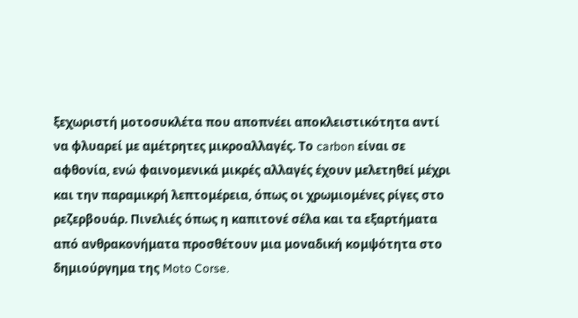ξεχωριστή μοτοσυκλέτα που αποπνέει αποκλειστικότητα αντί να φλυαρεί με αμέτρητες μικροαλλαγές. Το carbon είναι σε αφθονία, ενώ φαινομενικά μικρές αλλαγές έχουν μελετηθεί μέχρι και την παραμικρή λεπτομέρεια, όπως οι χρωμιομένες ρίγες στο ρεζερβουάρ. Πινελιές όπως η καπιτονέ σέλα και τα εξαρτήματα από ανθρακονήματα προσθέτουν μια μοναδική κομψότητα στο δημιούργημα της Moto Corse.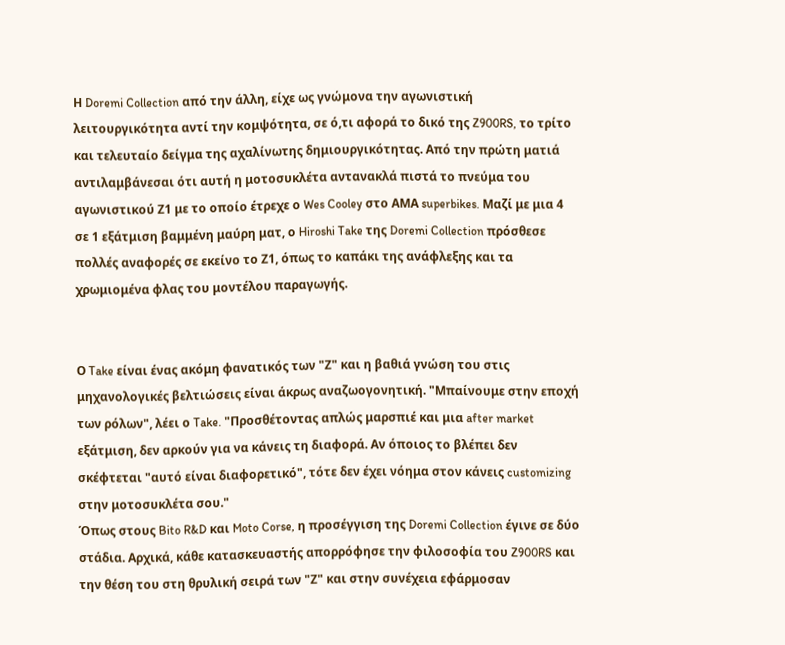Η Doremi Collection από την άλλη, είχε ως γνώμονα την αγωνιστική λειτουργικότητα αντί την κομψότητα, σε ό,τι αφορά το δικό της Z900RS, το τρίτο και τελευταίο δείγμα της αχαλίνωτης δημιουργικότητας. Από την πρώτη ματιά αντιλαμβάνεσαι ότι αυτή η μοτοσυκλέτα αντανακλά πιστά το πνεύμα του αγωνιστικού Ζ1 με το οποίο έτρεχε ο Wes Cooley στο ΑΜΑ superbikes. Μαζί με μια 4 σε 1 εξάτμιση βαμμένη μαύρη ματ, ο Hiroshi Take της Doremi Collection πρόσθεσε πολλές αναφορές σε εκείνο το Ζ1, όπως το καπάκι της ανάφλεξης και τα χρωμιομένα φλας του μοντέλου παραγωγής.


Ο Take είναι ένας ακόμη φανατικός των "Ζ" και η βαθιά γνώση του στις μηχανολογικές βελτιώσεις είναι άκρως αναζωογονητική. "Μπαίνουμε στην εποχή των ρόλων", λέει ο Take. "Προσθέτοντας απλώς μαρσπιέ και μια after market εξάτμιση, δεν αρκούν για να κάνεις τη διαφορά. Αν όποιος το βλέπει δεν σκέφτεται "αυτό είναι διαφορετικό", τότε δεν έχει νόημα στον κάνεις customizing στην μοτοσυκλέτα σου."
Όπως στους Bito R&D και Moto Corse, η προσέγγιση της Doremi Collection έγινε σε δύο στάδια. Αρχικά, κάθε κατασκευαστής απορρόφησε την φιλοσοφία του Z900RS και την θέση του στη θρυλική σειρά των "Ζ" και στην συνέχεια εφάρμοσαν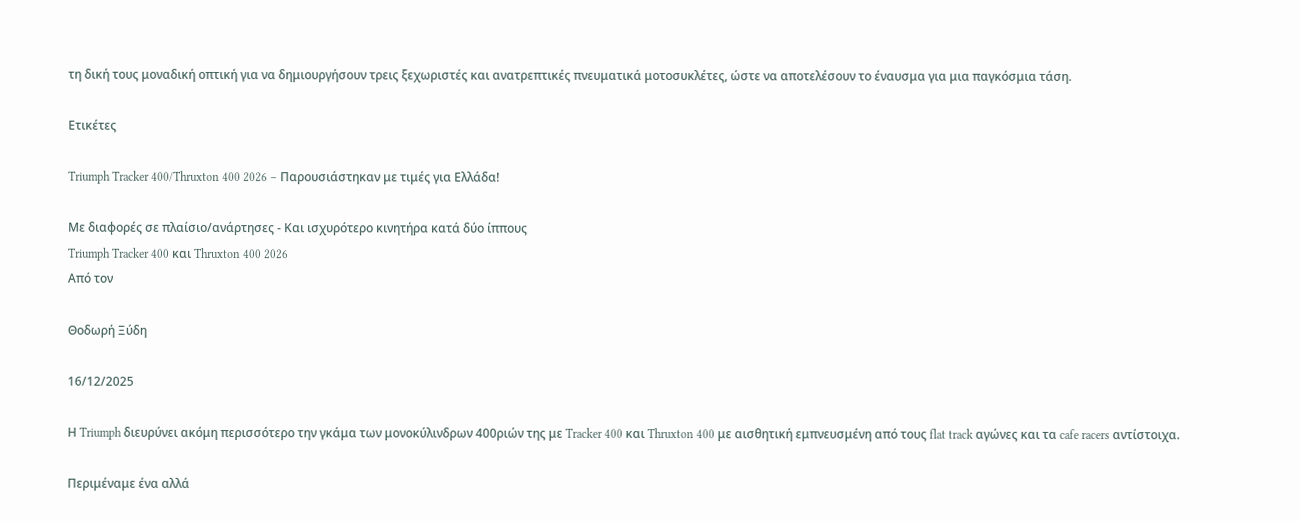τη δική τους μοναδική οπτική για να δημιουργήσουν τρεις ξεχωριστές και ανατρεπτικές πνευματικά μοτοσυκλέτες, ώστε να αποτελέσουν το έναυσμα για μια παγκόσμια τάση.

Ετικέτες

Triumph Tracker 400/Thruxton 400 2026 – Παρουσιάστηκαν με τιμές για Ελλάδα!

Με διαφορές σε πλαίσιο/ανάρτησες - Και ισχυρότερο κινητήρα κατά δύο ίππους
Triumph Tracker 400 και Thruxton 400 2026
Από τον

Θοδωρή Ξύδη

16/12/2025

Η Triumph διευρύνει ακόμη περισσότερο την γκάμα των μονοκύλινδρων 400ριών της με Tracker 400 και Thruxton 400 με αισθητική εμπνευσμένη από τους flat track αγώνες και τα cafe racers αντίστοιχα.

Περιμέναμε ένα αλλά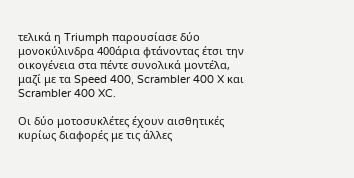τελικά η Triumph παρουσίασε δύο μονοκύλινδρα 400άρια φτάνοντας έτσι την οικογένεια στα πέντε συνολικά μοντέλα, μαζί με τα Speed 400, Scrambler 400 X και Scrambler 400 XC.

Οι δύο μοτοσυκλέτες έχουν αισθητικές κυρίως διαφορές με τις άλλες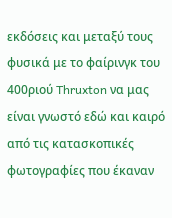εκδόσεις και μεταξύ τους φυσικά με το φαίρινγκ του 400ριού Thruxton να μας είναι γνωστό εδώ και καιρό από τις κατασκοπικές φωτογραφίες που έκαναν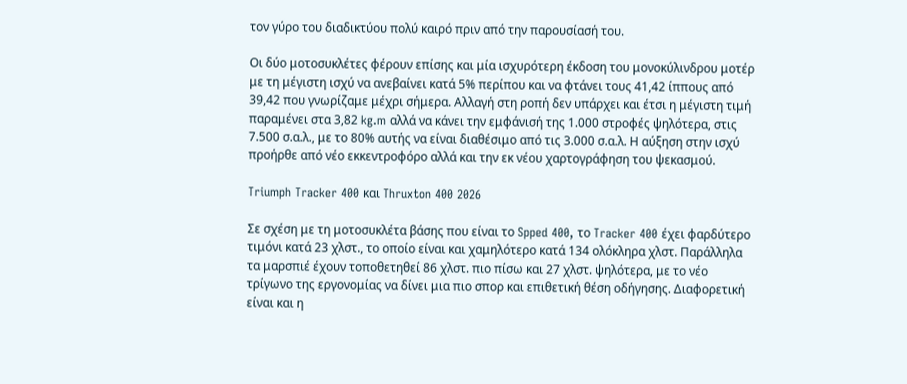τον γύρο του διαδικτύου πολύ καιρό πριν από την παρουσίασή του.

Οι δύο μοτοσυκλέτες φέρουν επίσης και μία ισχυρότερη έκδοση του μονοκύλινδρου μοτέρ με τη μέγιστη ισχύ να ανεβαίνει κατά 5% περίπου και να φτάνει τους 41,42 ίππους από 39,42 που γνωρίζαμε μέχρι σήμερα. Αλλαγή στη ροπή δεν υπάρχει και έτσι η μέγιστη τιμή παραμένει στα 3,82 kg.m αλλά να κάνει την εμφάνισή της 1.000 στροφές ψηλότερα, στις 7.500 σ.α.λ., με το 80% αυτής να είναι διαθέσιμο από τις 3.000 σ.α.λ. Η αύξηση στην ισχύ προήρθε από νέο εκκεντροφόρο αλλά και την εκ νέου χαρτογράφηση του ψεκασμού.

Triumph Tracker 400 και Thruxton 400 2026

Σε σχέση με τη μοτοσυκλέτα βάσης που είναι το Spped 400, το Tracker 400 έχει φαρδύτερο τιμόνι κατά 23 χλστ., το οποίο είναι και χαμηλότερο κατά 134 ολόκληρα χλστ. Παράλληλα τα μαρσπιέ έχουν τοποθετηθεί 86 χλστ. πιο πίσω και 27 χλστ. ψηλότερα, με το νέο τρίγωνο της εργονομίας να δίνει μια πιο σπορ και επιθετική θέση οδήγησης. Διαφορετική είναι και η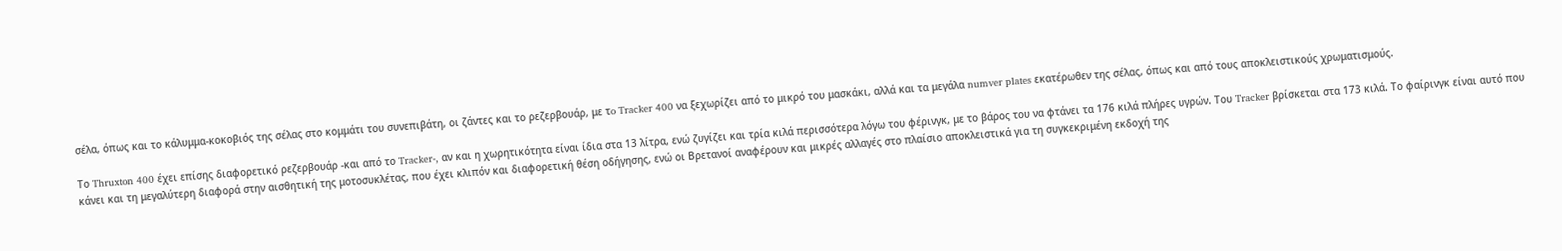σέλα, όπως και το κάλυμμα-κοκοβιός της σέλας στο κομμάτι του συνεπιβάτη, οι ζάντες και το ρεζερβουάρ, με τo Tracker 400 να ξεχωρίζει από το μικρό του μασκάκι, αλλά και τα μεγάλα numver plates εκατέρωθεν της σέλας, όπως και από τους αποκλειστικούς χρωματισμούς.

Το Thruxton 400 έχει επίσης διαφορετικό ρεζερβουάρ -και από το Tracker-, αν και η χωρητικότητα είναι ίδια στα 13 λίτρα, ενώ ζυγίζει και τρία κιλά περισσότερα λόγω του φέρινγκ, με το βάρος του να φτάνει τα 176 κιλά πλήρες υγρών. Του Tracker βρίσκεται στα 173 κιλά. Το φαίρινγκ είναι αυτό που κάνει και τη μεγαλύτερη διαφορά στην αισθητική της μοτοσυκλέτας, που έχει κλιπόν και διαφορετική θέση οδήγησης, ενώ οι Βρετανοί αναφέρουν και μικρές αλλαγές στο πλαίσιο αποκλειστικά για τη συγκεκριμένη εκδοχή της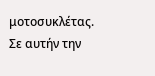μοτοσυκλέτας. Σε αυτήν την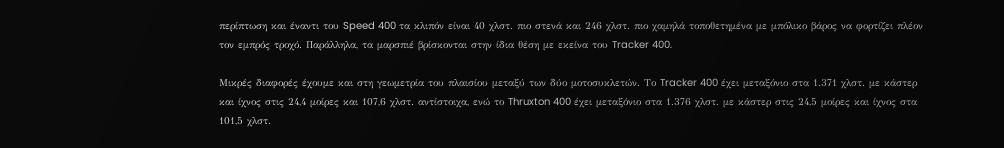περίπτωση και έναντι του Speed 400 τα κλιπόν είναι 40 χλστ. πιο στενά και 246 χλστ. πιο χαμηλά τοποθετημένα με μπόλικο βάρος να φορτίζει πλέον τον εμπρός τροχό. Παράλληλα, τα μαρσπιέ βρίσκονται στην ίδια θέση με εκείνα του Tracker 400.

Μικρές διαφορές έχουμε και στη γεωμετρία του πλαισίου μεταξύ των δύο μοτοσυκλετών. Το Tracker 400 έχει μεταξόνιο στα 1.371 χλστ. με κάστερ και ίχνος στις 24,4 μοίρες και 107,6 χλστ. αντίστοιχα, ενώ το Thruxton 400 έχει μεταξόνιο στα 1.376 χλστ. με κάστερ στις 24,5 μοίρες και ίχνος στα 101,5 χλστ.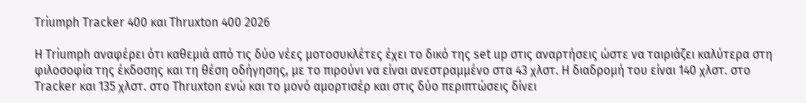Triumph Tracker 400 και Thruxton 400 2026

H Triumph αναφέρει ότι καθεμιά από τις δύο νέες μοτοσυκλέτες έχει το δικό της set up στις αναρτήσεις ώστε να ταιριάζει καλύτερα στη φιλοσοφία της έκδοσης και τη θέση οδήγησης, με το πιρούνι να είναι ανεστραμμένο στα 43 χλστ. Η διαδρομή του είναι 140 χλστ. στο Tracker και 135 χλστ. στο Thruxton ενώ και το μονό αμορτισέρ και στις δύο περιπτώσεις δίνει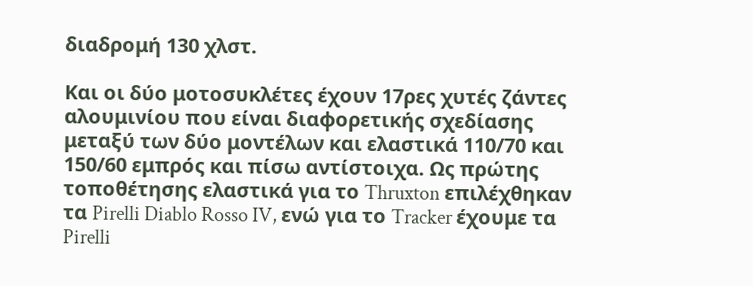διαδρομή 130 χλστ.

Και οι δύο μοτοσυκλέτες έχουν 17ρες χυτές ζάντες αλουμινίου που είναι διαφορετικής σχεδίασης μεταξύ των δύο μοντέλων και ελαστικά 110/70 και 150/60 εμπρός και πίσω αντίστοιχα. Ως πρώτης τοποθέτησης ελαστικά για το Thruxton επιλέχθηκαν τα Pirelli Diablo Rosso IV, ενώ για το Tracker έχουμε τα Pirelli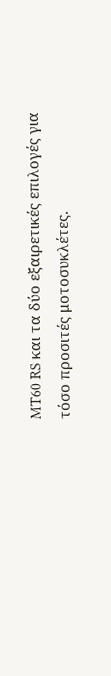MT60 RS και τα δύο εξαιρετικές επιλογές για τόσο προσιτές μοτοσυκλέτες.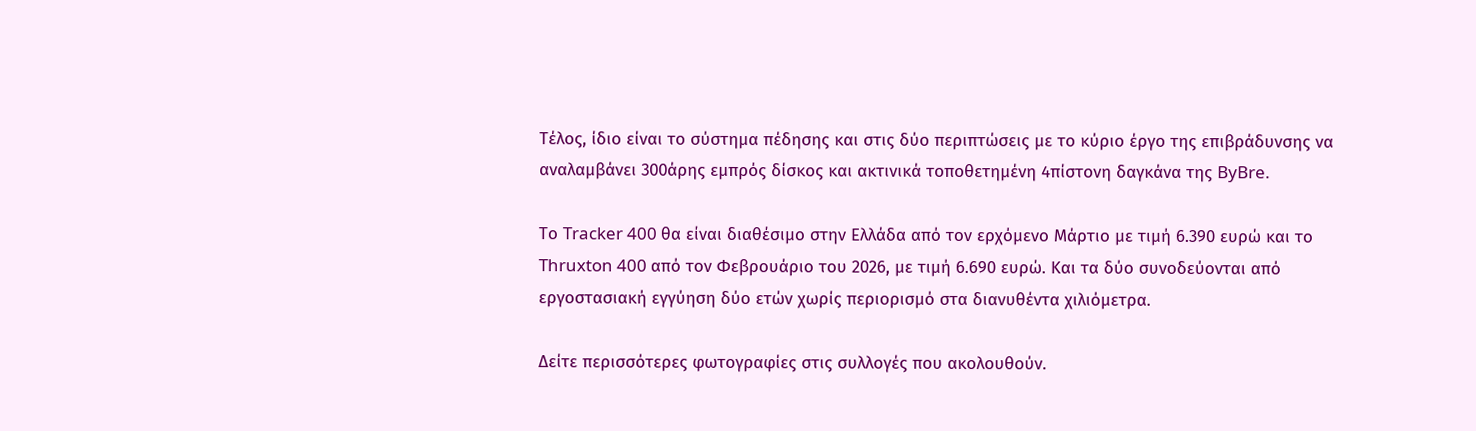Τέλος, ίδιο είναι το σύστημα πέδησης και στις δύο περιπτώσεις με το κύριο έργο της επιβράδυνσης να αναλαμβάνει 300άρης εμπρός δίσκος και ακτινικά τοποθετημένη 4πίστονη δαγκάνα της ByBre.

Το Tracker 400 θα είναι διαθέσιμο στην Ελλάδα από τον ερχόμενο Μάρτιο με τιμή 6.390 ευρώ και το Thruxton 400 από τον Φεβρουάριο του 2026, με τιμή 6.690 ευρώ. Και τα δύο συνοδεύονται από εργοστασιακή εγγύηση δύο ετών χωρίς περιορισμό στα διανυθέντα χιλιόμετρα.

Δείτε περισσότερες φωτογραφίες στις συλλογές που ακολουθούν.